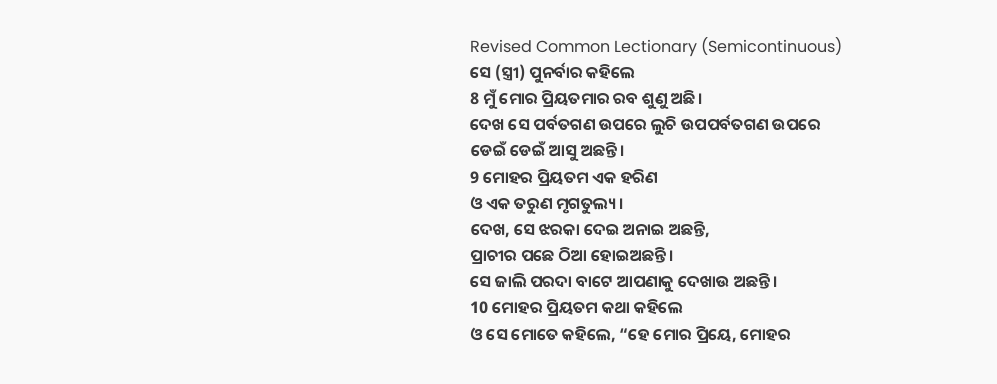Revised Common Lectionary (Semicontinuous)
ସେ (ସ୍ତ୍ରୀ) ପୁନର୍ବାର କହିଲେ
8 ମୁଁ ମୋର ପ୍ରିୟତମାର ରବ ଶୁଣୁ ଅଛି।
ଦେଖ ସେ ପର୍ବତଗଣ ଉପରେ ଲୁଚି ଉପପର୍ବତଗଣ ଉପରେ
ଡେଇଁ ଡେଇଁ ଆସୁ ଅଛନ୍ତି।
9 ମୋହର ପ୍ରିୟତମ ଏକ ହରିଣ
ଓ ଏକ ତରୁଣ ମୃଗତୁଲ୍ୟ।
ଦେଖ, ସେ ଝରକା ଦେଇ ଅନାଇ ଅଛନ୍ତି,
ପ୍ରାଚୀର ପଛେ ଠିଆ ହୋଇଅଛନ୍ତି।
ସେ ଜାଲି ପରଦା ବାଟେ ଆପଣାକୁ ଦେଖାଉ ଅଛନ୍ତି।
10 ମୋହର ପ୍ରିୟତମ କଥା କହିଲେ
ଓ ସେ ମୋତେ କହିଲେ, “ହେ ମୋର ପ୍ରିୟେ, ମୋହର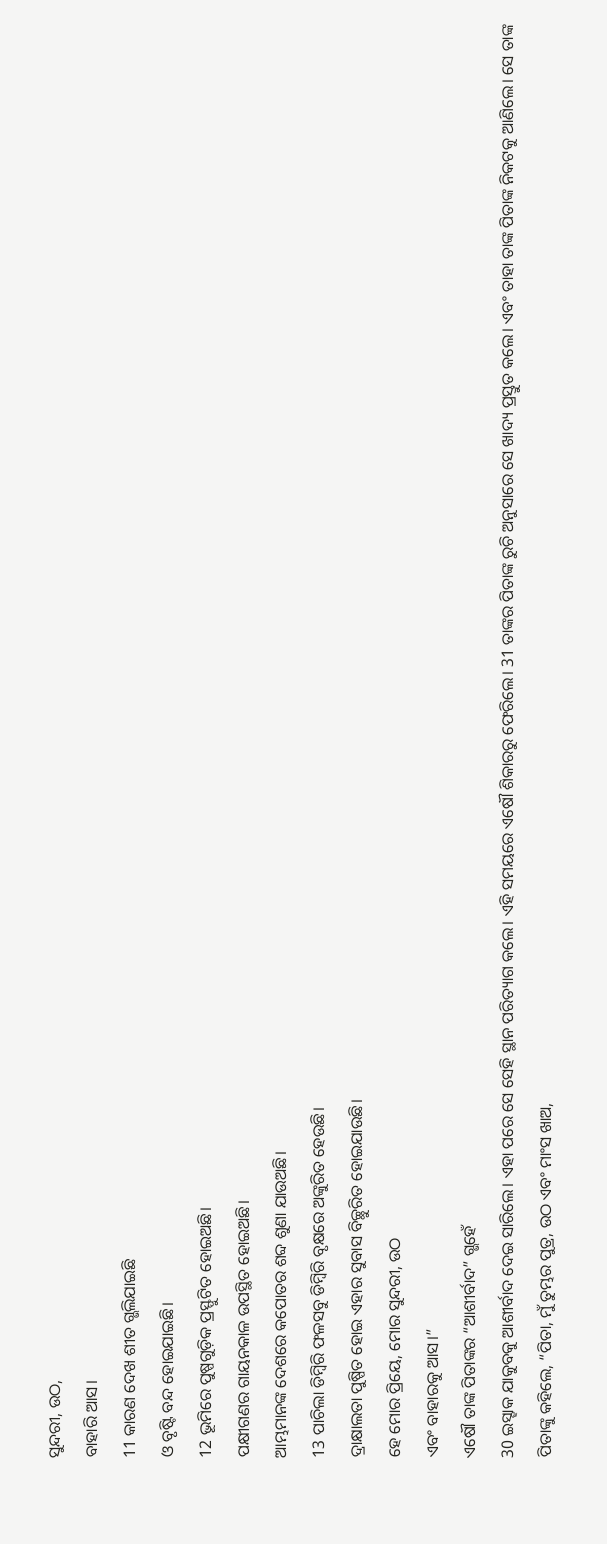ସୁନ୍ଦରୀ, ଉଠ,
ବାହାରି ଆସ।
11 କାରଣ ଦେଖ ଶୀତ ଗ୍ଭଲିଯାଇଛି
ଓ ବୃଷ୍ଟି ବନ୍ଦ ହୋଇଯାଇଛି।
12 ଭୂମିରେ ପୁଷ୍ପଗୁଡ଼ିକ ପ୍ରସ୍ଫୁଟିତ ହୋଇଅଛି।
ପକ୍ଷୀଗଣର ଗାୟନକାଳ ଉପସ୍ଥିତ ହୋଇଅଛି।
ଆମ୍ଭମାନଙ୍କ ଦେଶରେ କପୋତର ଶବ୍ଦ ଶୁଣା ଯାଉଅଛି।
13 ପାଚିଲା ଡିମ୍ବିରି ଫଳସବୁ ଡିମ୍ବିରି ବୃକ୍ଷରେ ଅଙ୍କୁରିତ ହେଉଛି।
ଦ୍ରାକ୍ଷାଲତା ପୁଷ୍ପିତ ହୋଇ ଏହାର ସୁବାସ ବିଚ୍ଛୁରିତ ହୋଇଯାଉଛି।
ହେ ମୋର ପ୍ରିୟେ, ମୋର ସୁନ୍ଦରୀ, ଉଠ
ଏବଂ ବାହାରକୁ ଆସ।”
ଏଷୌ ତାଙ୍କ ପିତାଙ୍କର “ଆଶୀର୍ବାଦ” ଗ୍ଭହେଁ
30 ଇସ୍ହାକ ଯାକୁବକୁ ଆଶୀର୍ବାଦ ଦେଇ ସାରିଲେ। ଏହା ପରେ ସେ ସେହି ସ୍ଥାନ ପରିତ୍ୟାଗ କଲେ। ଏହି ସମୟରେ ଏଷୌ ଶିକାରରୁ ଫେରିଲେ। 31 ତାଙ୍କର ପିତାଙ୍କ ରୁଚି ଅନୁସାରେ ସେ ଖାଦ୍ୟ ପ୍ରସ୍ତୁତ କଲେ। ଏବଂ ତାହା ତାଙ୍କ ପିତାଙ୍କ ନିକଟକୁ ଆଣିଲେ। ସେ ତାଙ୍କ ପିତାଙ୍କୁ କହିଲେ, “ପିତା, ମୁଁ ତୁମ୍ଭର ପୁତ୍ର, ଉଠ ଏବଂ ମାଂସ ଖାଅ,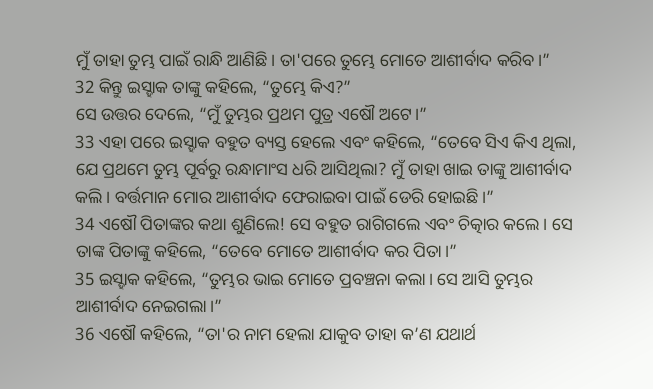ମୁଁ ତାହା ତୁମ୍ଭ ପାଇଁ ରାନ୍ଧି ଆଣିଛି। ତା'ପରେ ତୁମ୍ଭେ ମୋତେ ଆଶୀର୍ବାଦ କରିବ।”
32 କିନ୍ତୁ ଇସ୍ହାକ ତାଙ୍କୁ କହିଲେ, “ତୁମ୍ଭେ କିଏ?”
ସେ ଉତ୍ତର ଦେଲେ, “ମୁଁ ତୁମ୍ଭର ପ୍ରଥମ ପୁତ୍ର ଏଷୌ ଅଟେ।”
33 ଏହା ପରେ ଇସ୍ହାକ ବହୁତ ବ୍ୟସ୍ତ ହେଲେ ଏବଂ କହିଲେ, “ତେବେ ସିଏ କିଏ ଥିଲା, ଯେ ପ୍ରଥମେ ତୁମ୍ଭ ପୂର୍ବରୁ ରନ୍ଧାମାଂସ ଧରି ଆସିଥିଲା? ମୁଁ ତାହା ଖାଇ ତାଙ୍କୁ ଆଶୀର୍ବାଦ କଲି। ବର୍ତ୍ତମାନ ମୋର ଆଶୀର୍ବାଦ ଫେରାଇବା ପାଇଁ ଡେରି ହୋଇଛି।”
34 ଏଷୌ ପିତାଙ୍କର କଥା ଶୁଣିଲେ! ସେ ବହୁତ ରାଗିଗଲେ ଏବଂ ଚିତ୍କାର କଲେ। ସେ ତାଙ୍କ ପିତାଙ୍କୁ କହିଲେ, “ତେବେ ମୋତେ ଆଶୀର୍ବାଦ କର ପିତା।”
35 ଇସ୍ହାକ କହିଲେ, “ତୁମ୍ଭର ଭାଇ ମୋତେ ପ୍ରବଞ୍ଚନା କଲା। ସେ ଆସି ତୁମ୍ଭର ଆଶୀର୍ବାଦ ନେଇଗଲା।”
36 ଏଷୌ କହିଲେ, “ତା'ର ନାମ ହେଲା ଯାକୁବ ତାହା କ’ଣ ଯଥାର୍ଥ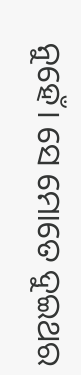ନୁହେଁ। ସେ ମୋତେ ଦୁଇଥର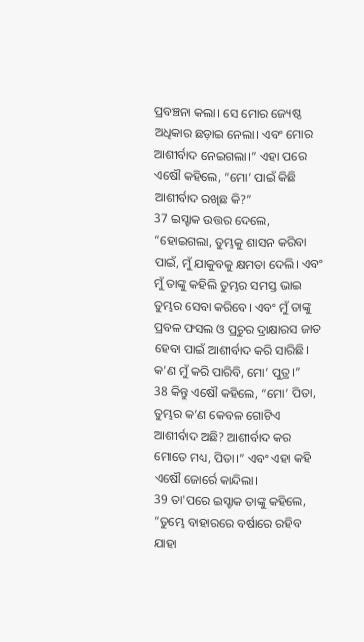ପ୍ରବଞ୍ଚନା କଲା। ସେ ମୋର ଜ୍ୟେଷ୍ଠ ଅଧିକାର ଛଡ଼ାଇ ନେଲା। ଏବଂ ମୋର ଆଶୀର୍ବାଦ ନେଇଗଲା।” ଏହା ପରେ ଏଷୌ କହିଲେ, “ମୋ’ ପାଇଁ କିଛି ଆଶୀର୍ବାଦ ରଖିଛ କି?”
37 ଇସ୍ହାକ ଉତ୍ତର ଦେଲେ, “ହୋଇଗଲା, ତୁମ୍ଭକୁ ଶାସନ କରିବା ପାଇଁ, ମୁଁ ଯାକୁବକୁ କ୍ଷମତା ଦେଲି। ଏବଂ ମୁଁ ତାଙ୍କୁ କହିଲି ତୁମ୍ଭର ସମସ୍ତ ଭାଇ ତୁମ୍ଭର ସେବା କରିବେ। ଏବଂ ମୁଁ ତାଙ୍କୁ ପ୍ରବଳ ଫସଲ ଓ ପ୍ରଚୁର ଦ୍ରାକ୍ଷାରସ ଜାତ ହେବା ପାଇଁ ଆଶୀର୍ବାଦ କରି ସାରିଛି। କ’ଣ ମୁଁ କରି ପାରିବି, ମୋ’ ପୁତ୍ର।”
38 କିନ୍ତୁ ଏଷୌ କହିଲେ, “ମୋ’ ପିତା, ତୁମ୍ଭର କ’ଣ କେବଳ ଗୋଟିଏ ଆଶୀର୍ବାଦ ଅଛି? ଆଶୀର୍ବାଦ କର ମୋତେ ମଧ୍ୟ, ପିତା।” ଏବଂ ଏହା କହି ଏଷୌ ଜୋର୍ରେ କାନ୍ଦିଲା।
39 ତା'ପରେ ଇସ୍ହାକ ତାଙ୍କୁ କହିଲେ,
“ତୁମ୍ଭେ ବାହାରରେ ବର୍ଷାରେ ରହିବ
ଯାହା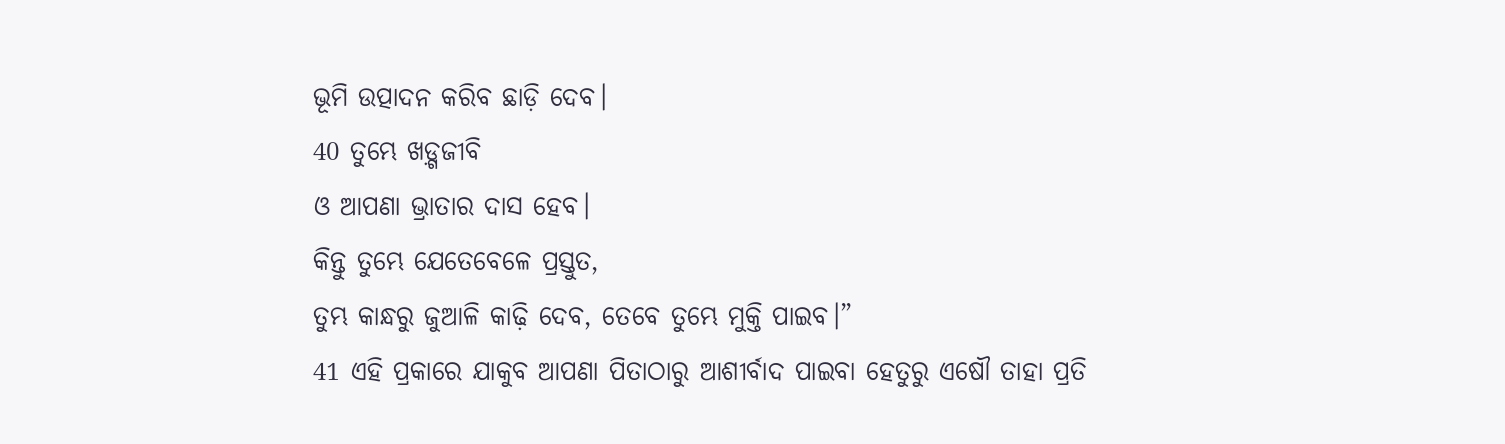ଭୂମି ଉତ୍ପାଦନ କରିବ ଛାଡ଼ି ଦେବ।
40 ତୁମ୍ଭେ ଖଡ଼୍ଗଜୀବି
ଓ ଆପଣା ଭ୍ରାତାର ଦାସ ହେବ।
କିନ୍ତୁ ତୁମ୍ଭେ ଯେତେବେଳେ ପ୍ରସ୍ତୁତ,
ତୁମ୍ଭ କାନ୍ଧରୁ ଜୁଆଳି କାଢ଼ି ଦେବ, ତେବେ ତୁମ୍ଭେ ମୁକ୍ତି ପାଇବ।”
41 ଏହି ପ୍ରକାରେ ଯାକୁବ ଆପଣା ପିତାଠାରୁ ଆଶୀର୍ବାଦ ପାଇବା ହେତୁରୁ ଏଷୌ ତାହା ପ୍ରତି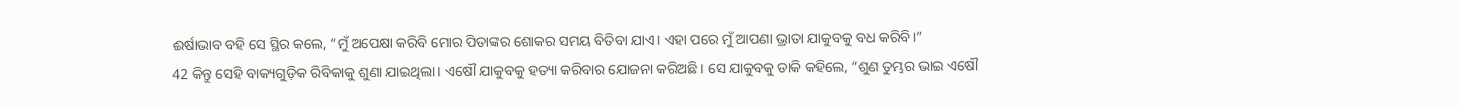ଈର୍ଷାଭାବ ବହି ସେ ସ୍ଥିର କଲେ, “ମୁଁ ଅପେକ୍ଷା କରିବି ମୋର ପିତାଙ୍କର ଶୋକର ସମୟ ବିତିବା ଯାଏ। ଏହା ପରେ ମୁଁ ଆପଣା ଭ୍ରାତା ଯାକୁବକୁ ବଧ କରିବି।”
42 କିନ୍ତୁ ସେହି ବାକ୍ୟଗୁଡ଼ିକ ରିବିକାକୁ ଶୁଣା ଯାଇଥିଲା। ଏଷୌ ଯାକୁବକୁ ହତ୍ୟା କରିବାର ଯୋଜନା କରିଅଛି। ସେ ଯାକୁବକୁ ଡାକି କହିଲେ, “ଶୁଣ ତୁମ୍ଭର ଭାଇ ଏଷୌ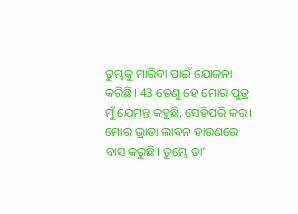ତୁମ୍ଭକୁ ମାରିବା ପାଇଁ ଯୋଜନା କରିଛି। 43 ତେଣୁ ହେ ମୋର ପୁତ୍ର ମୁଁ ଯେମନ୍ତ କହୁଛି, ସେହିପରି କର। ମୋର ଭ୍ରାତା ଲାବନ ହାରଣରେ ବାସ କରୁଛି। ତୁମ୍ଭେ ତା’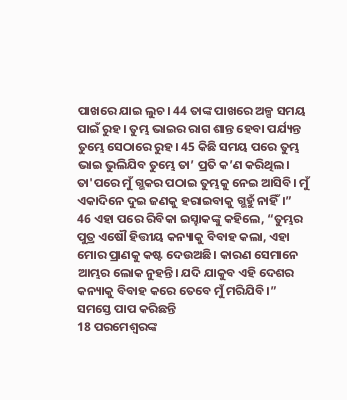ପାଖରେ ଯାଇ ଲୁଚ। 44 ତାଙ୍କ ପାଖରେ ଅଳ୍ପ ସମୟ ପାଇଁ ରୁହ। ତୁମ୍ଭ ଭାଇର ରାଗ ଶାନ୍ତ ହେବା ପର୍ଯ୍ୟନ୍ତ ତୁମ୍ଭେ ସେଠାରେ ରୁହ। 45 କିଛି ସମୟ ପରେ ତୁମ୍ଭ ଭାଇ ଭୁଲିଯିବ ତୁମ୍ଭେ ତା’ ପ୍ରତି କ’ଣ କରିଥିଲ। ତା'ପରେ ମୁଁ ଗ୍ଭକର ପଠାଇ ତୁମ୍ଭକୁ ନେଇ ଆସିବି। ମୁଁ ଏକାଦିନେ ଦୁଇ ଜଣକୁ ହରାଇବାକୁ ଗ୍ଭହୁଁ ନାହିଁ।”
46 ଏହା ପରେ ରିବିକା ଇସ୍ହାକଙ୍କୁ କହିଲେ, “ତୁମ୍ଭର ପୁତ୍ର ଏଷୌ ହିତ୍ତୀୟ କନ୍ୟାକୁ ବିବାହ କଲା, ଏହା ମୋର ପ୍ରାଣକୁ କଷ୍ଟ ଦେଉଅଛି। କାରଣ ସେମାନେ ଆମ୍ଭର ଲୋକ ନୁହନ୍ତି। ଯଦି ଯାକୁବ ଏହି ଦେଶର କନ୍ୟାକୁ ବିବାହ କରେ ତେବେ ମୁଁ ମରିଯିବି।”
ସମସ୍ତେ ପାପ କରିଛନ୍ତି
18 ପରମେଶ୍ୱରଙ୍କ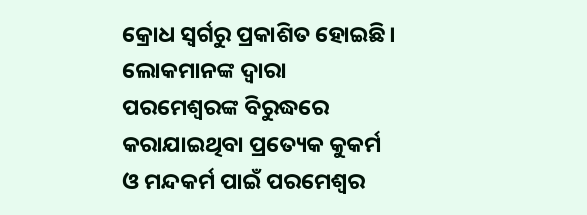କ୍ରୋଧ ସ୍ୱର୍ଗରୁ ପ୍ରକାଶିତ ହୋଇଛି। ଲୋକମାନଙ୍କ ଦ୍ୱାରା ପରମେଶ୍ୱରଙ୍କ ବିରୁଦ୍ଧରେ କରାଯାଇଥିବା ପ୍ରତ୍ୟେକ କୁକର୍ମ ଓ ମନ୍ଦକର୍ମ ପାଇଁ ପରମେଶ୍ୱର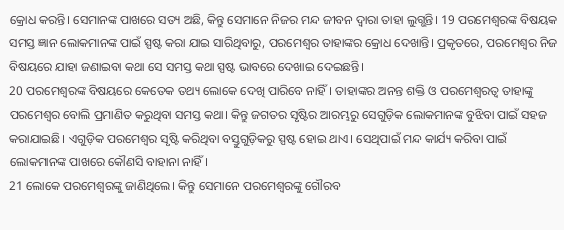କ୍ରୋଧ କରନ୍ତି। ସେମାନଙ୍କ ପାଖରେ ସତ୍ୟ ଅଛି, କିନ୍ତୁ ସେମାନେ ନିଜର ମନ୍ଦ ଜୀବନ ଦ୍ୱାରା ତାହା ଲୁଗ୍ଭନ୍ତି। 19 ପରମେଶ୍ୱରଙ୍କ ବିଷୟକ ସମସ୍ତ ଜ୍ଞାନ ଲୋକମାନଙ୍କ ପାଇଁ ସ୍ପଷ୍ଟ କରା ଯାଇ ସାରିଥିବାରୁ, ପରମେଶ୍ୱର ତାହାଙ୍କର କ୍ରୋଧ ଦେଖାନ୍ତି। ପ୍ରକୃତରେ, ପରମେଶ୍ୱର ନିଜ ବିଷୟରେ ଯାହା ଜଣାଇବା କଥା ସେ ସମସ୍ତ କଥା ସ୍ପଷ୍ଟ ଭାବରେ ଦେଖାଇ ଦେଇଛନ୍ତି।
20 ପରମେଶ୍ୱରଙ୍କ ବିଷୟରେ କେତେକ ତଥ୍ୟ ଲୋକେ ଦେଖି ପାରିବେ ନାହିଁ। ତାହାଙ୍କର ଅନନ୍ତ ଶକ୍ତି ଓ ପରମେଶ୍ୱରତ୍ୱ ତାହାଙ୍କୁ ପରମେଶ୍ୱର ବୋଲି ପ୍ରମାଣିତ କରୁଥିବା ସମସ୍ତ କଥା। କିନ୍ତୁ ଜଗତର ସୃଷ୍ଟିର ଆରମ୍ଭରୁ ସେଗୁଡ଼ିକ ଲୋକମାନଙ୍କ ବୁଝିବା ପାଇଁ ସହଜ କରାଯାଇଛି। ଏଗୁଡ଼ିକ ପରମେଶ୍ୱର ସୃଷ୍ଟି କରିଥିବା ବସ୍ତୁଗୁଡ଼ିକରୁ ସ୍ପଷ୍ଟ ହୋଇ ଥାଏ। ସେଥିପାଇଁ ମନ୍ଦ କାର୍ଯ୍ୟ କରିବା ପାଇଁ ଲୋକମାନଙ୍କ ପାଖରେ କୌଣସି ବାହାନା ନାହିଁ।
21 ଲୋକେ ପରମେଶ୍ୱରଙ୍କୁ ଜାଣିଥିଲେ। କିନ୍ତୁ ସେମାନେ ପରମେଶ୍ୱରଙ୍କୁ ଗୌରବ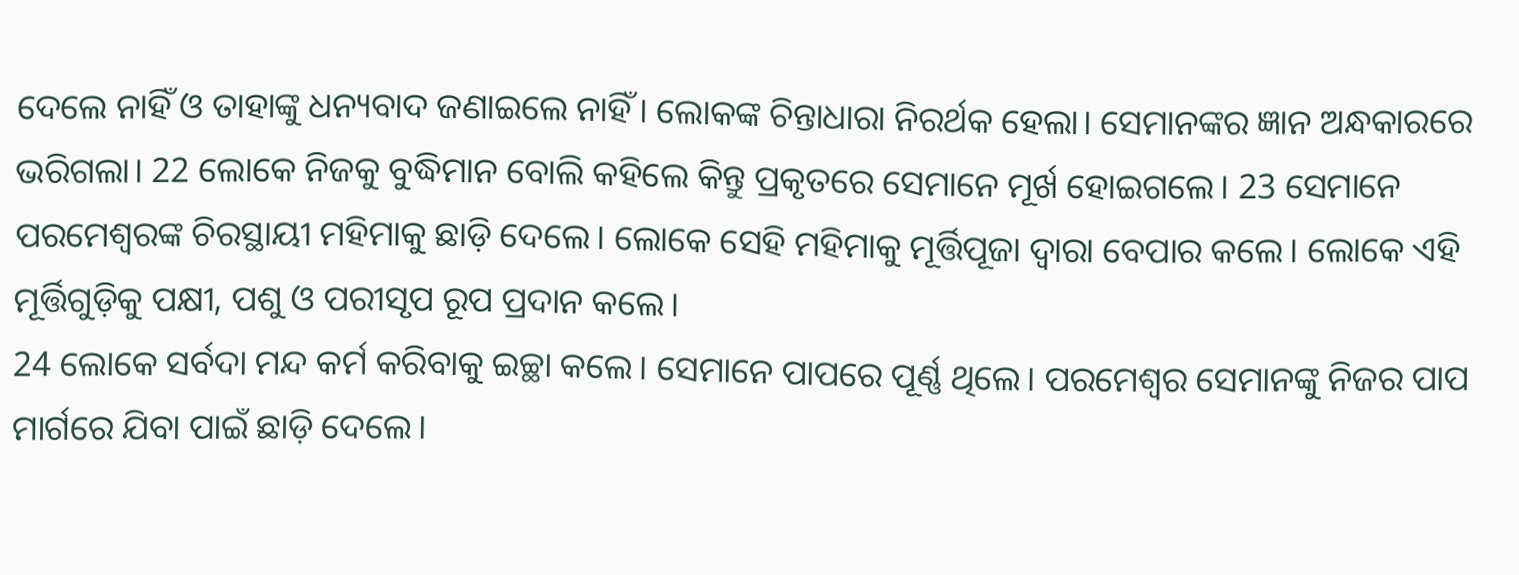ଦେଲେ ନାହିଁ ଓ ତାହାଙ୍କୁ ଧନ୍ୟବାଦ ଜଣାଇଲେ ନାହିଁ। ଲୋକଙ୍କ ଚିନ୍ତାଧାରା ନିରର୍ଥକ ହେଲା। ସେମାନଙ୍କର ଜ୍ଞାନ ଅନ୍ଧକାରରେ ଭରିଗଲା। 22 ଲୋକେ ନିଜକୁ ବୁଦ୍ଧିମାନ ବୋଲି କହିଲେ କିନ୍ତୁ ପ୍ରକୃତରେ ସେମାନେ ମୂର୍ଖ ହୋଇଗଲେ। 23 ସେମାନେ ପରମେଶ୍ୱରଙ୍କ ଚିରସ୍ଥାୟୀ ମହିମାକୁ ଛାଡ଼ି ଦେଲେ। ଲୋକେ ସେହି ମହିମାକୁ ମୂର୍ତ୍ତିପୂଜା ଦ୍ୱାରା ବେପାର କଲେ। ଲୋକେ ଏହି ମୂର୍ତ୍ତିଗୁଡ଼ିକୁ ପକ୍ଷୀ, ପଶୁ ଓ ପରୀସୃପ ରୂପ ପ୍ରଦାନ କଲେ।
24 ଲୋକେ ସର୍ବଦା ମନ୍ଦ କର୍ମ କରିବାକୁ ଇଚ୍ଛା କଲେ। ସେମାନେ ପାପରେ ପୂର୍ଣ୍ଣ ଥିଲେ। ପରମେଶ୍ୱର ସେମାନଙ୍କୁ ନିଜର ପାପ ମାର୍ଗରେ ଯିବା ପାଇଁ ଛାଡ଼ି ଦେଲେ।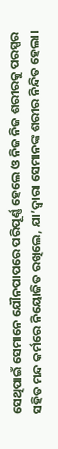ସେଥିପାଇଁ ସେମାନେ ଯୌନପାପରେ ପରିପୂର୍ଣ୍ଣ ହେଲେ ଓ ନିଜ ନିଜ ଶରୀରକୁ ପରସ୍ପର ସହିତ ମନ୍ଦ କର୍ମରେ ନିୟୋଜିତ ରଖିଲେ, ଯା’ଦ୍ୱାରା ସେମାନଙ୍କ ଶରୀର ନିନ୍ଦିତ ହେଲା।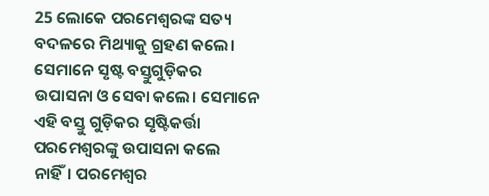25 ଲୋକେ ପରମେଶ୍ୱରଙ୍କ ସତ୍ୟ ବଦଳରେ ମିଥ୍ୟାକୁ ଗ୍ରହଣ କଲେ। ସେମାନେ ସୃଷ୍ଟ ବସ୍ତୁଗୁଡ଼ିକର ଉପାସନା ଓ ସେବା କଲେ। ସେମାନେ ଏହି ବସ୍ତୁ ଗୁଡ଼ିକର ସୃଷ୍ଟିକର୍ତ୍ତା ପରମେଶ୍ୱରଙ୍କୁ ଉପାସନା କଲେ ନାହିଁ। ପରମେଶ୍ୱର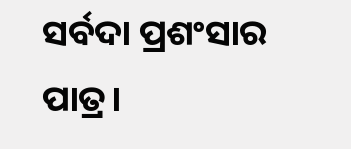ସର୍ବଦା ପ୍ରଶଂସାର ପାତ୍ର।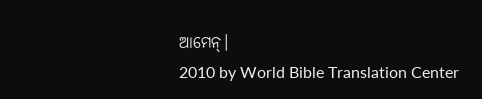ଆମେନ୍।
2010 by World Bible Translation Center